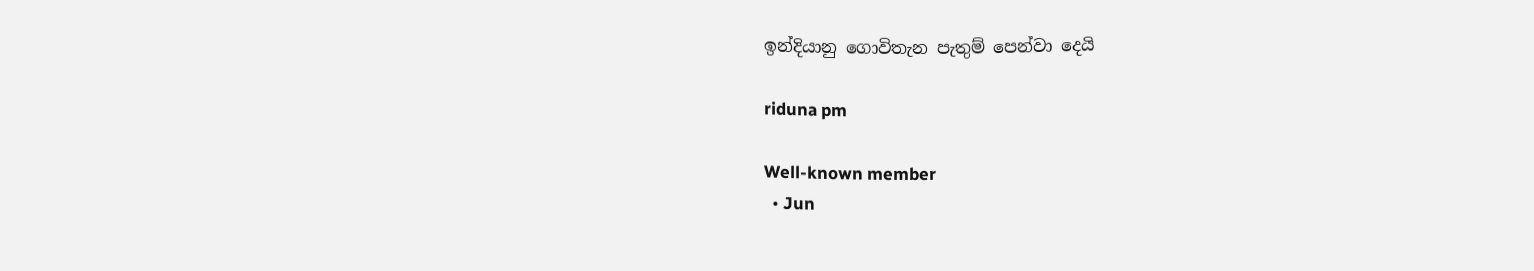ඉන්දියානු ගොවිතැන පැතුම් පෙන්වා දෙයි

riduna pm

Well-known member
  • Jun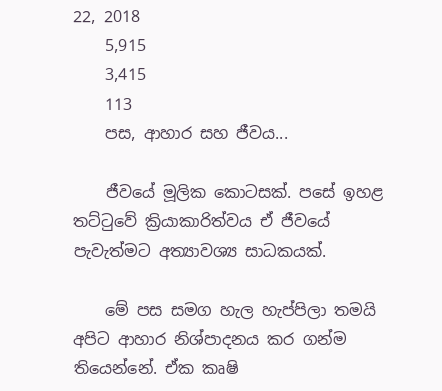22, 2018
    5,915
    3,415
    113
    පස, ආහාර සහ ජීවය...

    ජීවයේ මූලික කොටසක්. පසේ ඉහළ තට්ටුවේ ක්‍රියාකාරිත්වය ඒ ජීවයේ පැවැත්මට අත්‍යාවශ්‍ය සාධකයක්.

    මේ පස සමග හැල හැප්පිලා තමයි අපිට ආහාර නිශ්පාදනය කර ගන්ම තියෙන්නේ. ඒක කෘෂි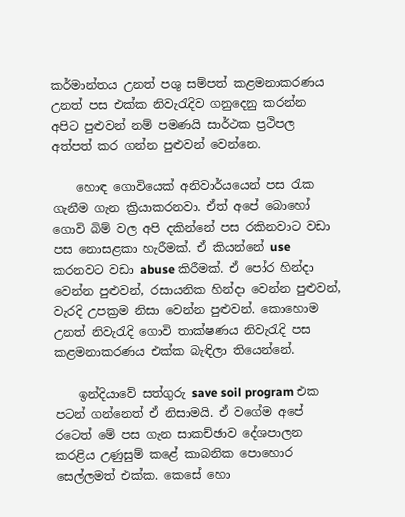කර්මාන්තය උනත් පශු සම්පත් කළමනාකරණය උනත් පස එක්ක නිවැරැදිව ගනුදෙනු කරන්න අපිට පුළුවන් නම් පමණයි සාර්ථක ප්‍රථිපල අත්පත් කර ගන්න පුළුවන් වෙන්නෙ.

    හොඳ ගොවියෙක් අනිවාර්යයෙන් පස රැක ගැනීම ගැන ක්‍රියාකරනවා. ඒත් අපේ බොහෝ ගොවි බිම් වල අපි දකින්නේ පස රකිනවාට වඩා පස නොසළකා හැරීමක්. ඒ කියන්නේ use කරනවට වඩා abuse කිරීමක්. ඒ පෝර හින්දා වෙන්න පුළුවන්, රසායනික හින්දා වෙන්න පුළුවන්, වැරදි උපක්‍රම නිසා වෙන්න පුළුවන්. කොහොම උනත් නිවැරැදි ගොවි තාක්ෂණය නිවැරැදි පස කළමනාකරණය එක්ක බැඳිලා තියෙන්නේ.

    ඉන්දියාවේ සත්ගුරු save soil program එක පටන් ගන්නෙත් ඒ නිසාමයි. ඒ වගේම අපේ රටෙත් මේ පස ගැන සාකච්ඡාව දේශපාලන කරළිය උණුසුම් කළේ කාබනික පොහොර සෙල්ලමත් එක්ක. කෙසේ හො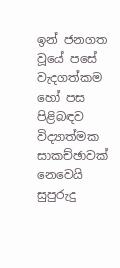ඉන් ජනගත වූයේ පසේ වැදගත්කම හෝ පස පිළිබඳව විද්‍යාත්මක සාකච්ඡාවක් නෙවෙයි සුපුරුදු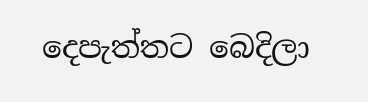දෙපැත්තට බෙදිලා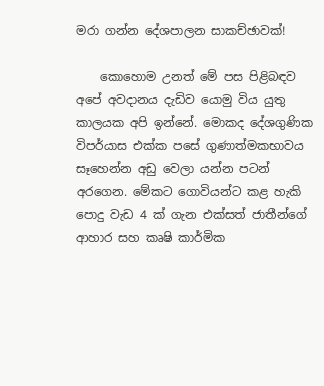මරා ගන්න දේශපාලන සාකච්ඡාවක්!

    කොහොම උනත් මේ පස පිළිබඳව අපේ අවදානය දැඩිව යොමු විය යුතු කාලයක අපි ඉන්නේ. මොකද දේශගුණික විපර්යාස එක්ක පසේ ගුණාත්මකභාවය සෑහෙන්න අඩු වෙලා යන්න පටන් අරගෙන. මේකට ගොවියන්ට කළ හැකි පොදු වැඩ 4 ක් ගැන එක්සත් ජාතීන්ගේ ආහාර සහ කෘෂි කාර්මික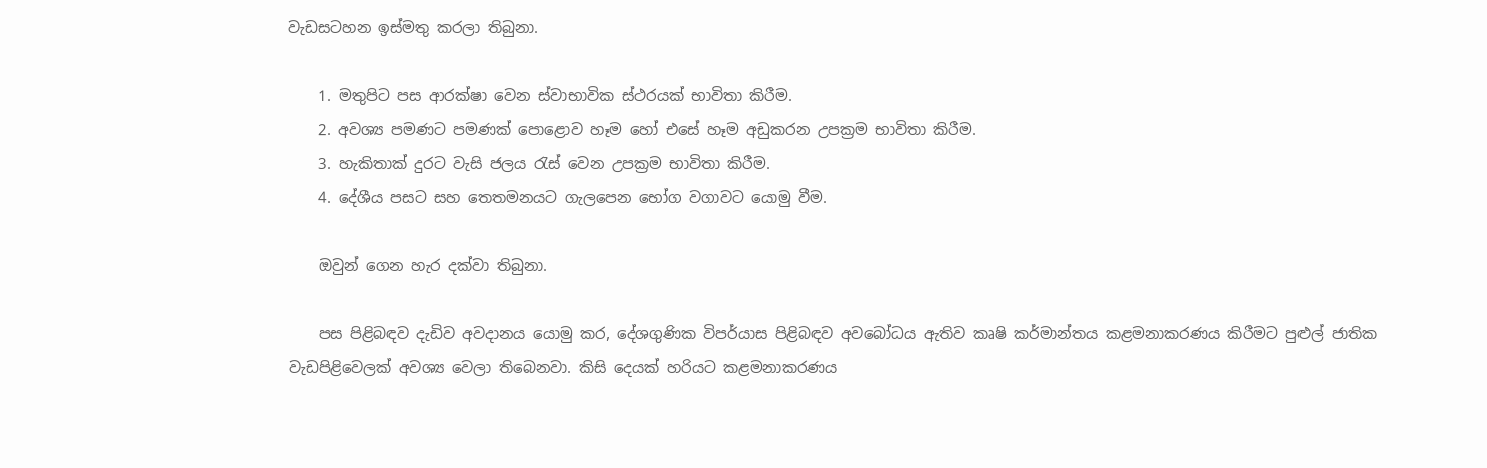වැඩසටහන ඉස්මතු කරලා තිබුනා.

    1. මතුපිට පස ආරක්ෂා වෙන ස්වාභාවික ස්ථරයක් භාවිතා කිරීම.
    2. අවශ්‍ය පමණට පමණක් පොළොව හෑම හෝ එසේ හෑම අඩුකරන උපක්‍රම භාවිතා කිරීම.
    3. හැකිතාක් දුරට වැසි ජලය රැස් වෙන උපක්‍රම භාවිතා කිරීම.
    4. දේශීය පසට සහ තෙතමනයට ගැලපෙන භෝග වගාවට යොමු වීම.

    ඔවුන් ගෙන හැර දක්වා තිබුනා.

    පස පිළිබඳව දැඩිව අවදානය යොමු කර, දේශගුණික විපර්යාස පිළිබඳව අවබෝධය ඇතිව කෘෂි කර්මාන්තය කළමනාකරණය කිරීමට පුළුල් ජාතික වැඩපිළිවෙලක් අවශ්‍ය වෙලා තිබෙනවා. කිසි දෙයක් හරියට කළමනාකරණය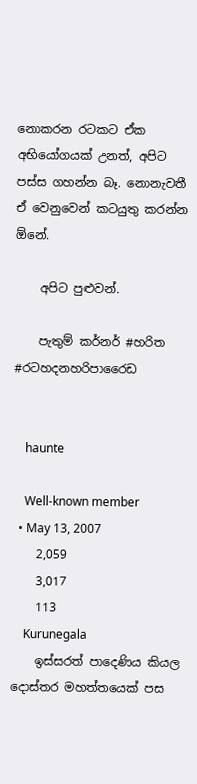නොකරන රටකට ඒක අභියෝගයක් උනත්, අපිට පස්ස ගහන්න බෑ. නොනැවතී ඒ වෙනුවෙන් කටයුතු කරන්න ඕනේ.

    අපිට පුළුවන්.

    පැතුම් කර්නර් #හරිත #රටහදනහරිපාරෛඩ


    haunte

    Well-known member
  • May 13, 2007
    2,059
    3,017
    113
    Kurunegala
    ඉස්සරත් පාදෙණිය කියල දොස්තර මහත්තයෙක් පස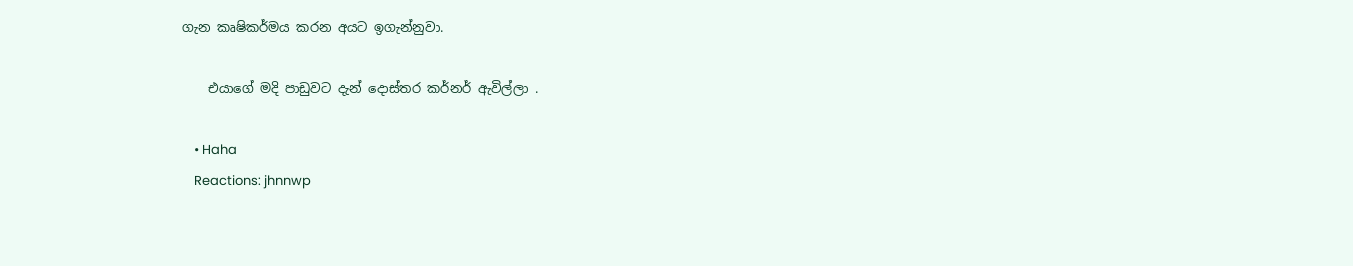ගැන කෘෂිකර්මය කරන අයට ඉගැන්නුවා.

    එයාගේ මදි පාඩුවට දැන් දොස්තර කර්නර් ඇවිල්ලා .

    • Haha
    Reactions: jhnnwp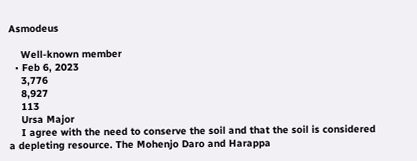Asmodeus

    Well-known member
  • Feb 6, 2023
    3,776
    8,927
    113
    Ursa Major
    I agree with the need to conserve the soil and that the soil is considered a depleting resource. The Mohenjo Daro and Harappa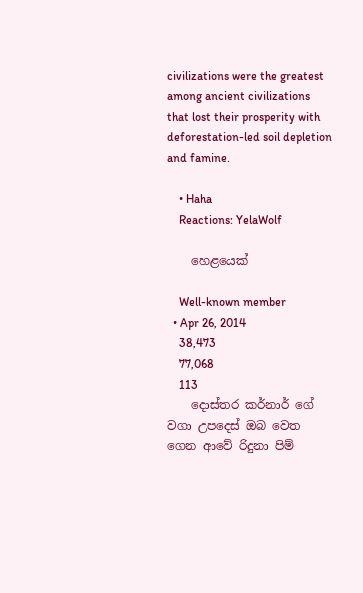civilizations were the greatest among ancient civilizations that lost their prosperity with deforestation-led soil depletion and famine.

    • Haha
    Reactions: YelaWolf

    හෙළයෙක්

    Well-known member
  • Apr 26, 2014
    38,473
    77,068
    113
    දොස්තර කර්නාර් ගේ වගා උපදෙස් ඔබ වෙත ගෙන ආවේ රිදුනා පිම්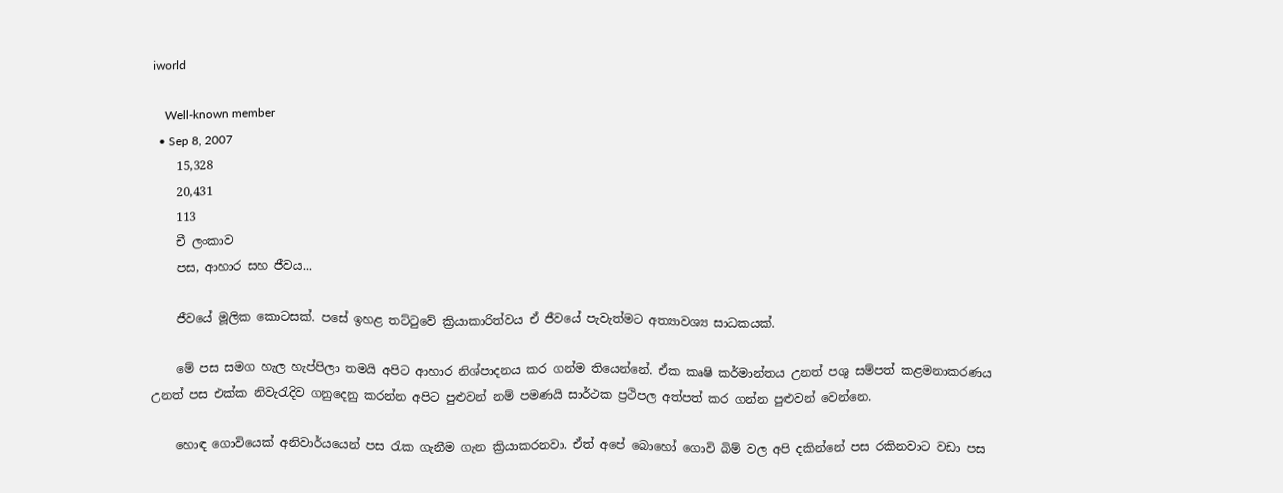iworld

    Well-known member
  • Sep 8, 2007
    15,328
    20,431
    113
    චී ලංකාව
    පස, ආහාර සහ ජීවය...

    ජීවයේ මූලික කොටසක්. පසේ ඉහළ තට්ටුවේ ක්‍රියාකාරිත්වය ඒ ජීවයේ පැවැත්මට අත්‍යාවශ්‍ය සාධකයක්.

    මේ පස සමග හැල හැප්පිලා තමයි අපිට ආහාර නිශ්පාදනය කර ගන්ම තියෙන්නේ. ඒක කෘෂි කර්මාන්තය උනත් පශු සම්පත් කළමනාකරණය උනත් පස එක්ක නිවැරැදිව ගනුදෙනු කරන්න අපිට පුළුවන් නම් පමණයි සාර්ථක ප්‍රථිපල අත්පත් කර ගන්න පුළුවන් වෙන්නෙ.

    හොඳ ගොවියෙක් අනිවාර්යයෙන් පස රැක ගැනීම ගැන ක්‍රියාකරනවා. ඒත් අපේ බොහෝ ගොවි බිම් වල අපි දකින්නේ පස රකිනවාට වඩා පස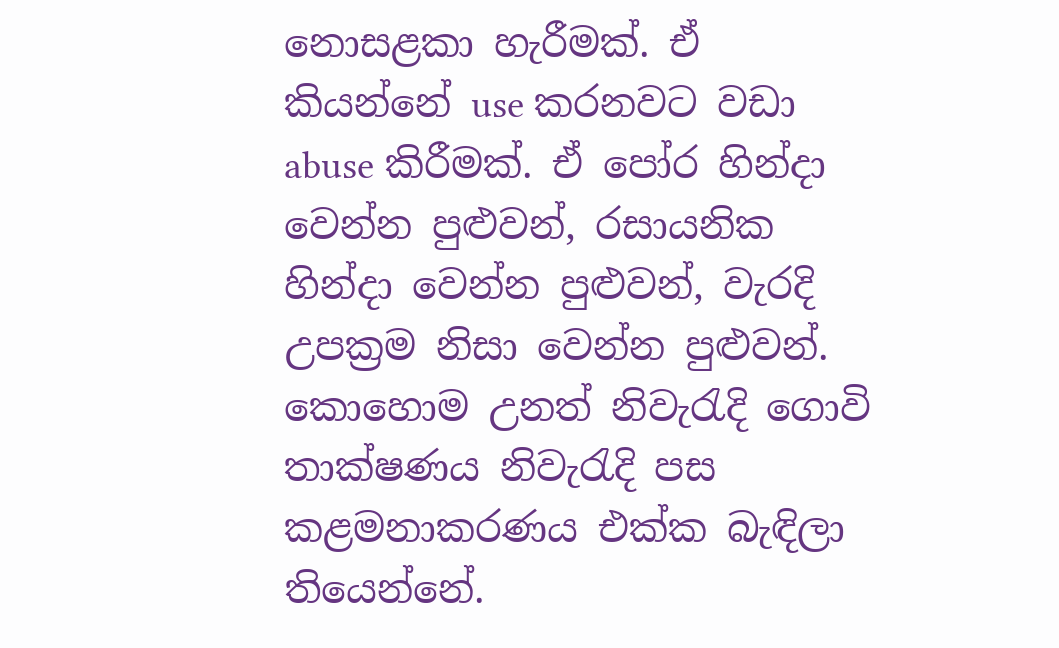නොසළකා හැරීමක්. ඒ කියන්නේ use කරනවට වඩා abuse කිරීමක්. ඒ පෝර හින්දා වෙන්න පුළුවන්, රසායනික හින්දා වෙන්න පුළුවන්, වැරදි උපක්‍රම නිසා වෙන්න පුළුවන්. කොහොම උනත් නිවැරැදි ගොවි තාක්ෂණය නිවැරැදි පස කළමනාකරණය එක්ක බැඳිලා තියෙන්නේ.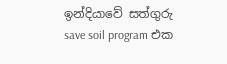ඉන්දියාවේ සත්ගුරු save soil program එක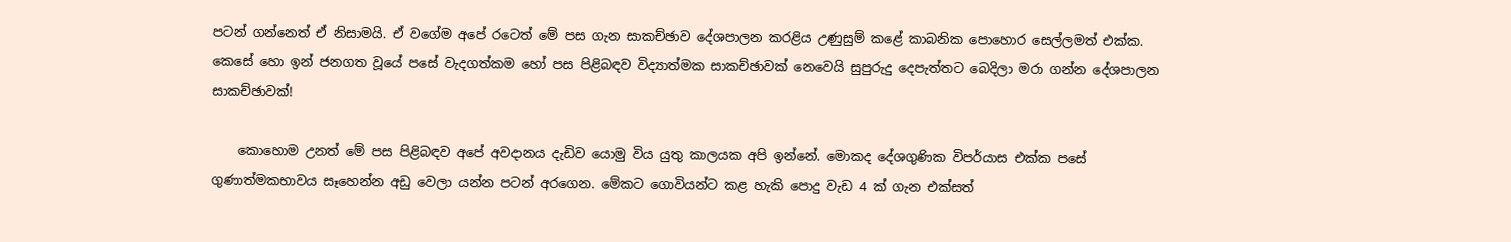පටන් ගන්නෙත් ඒ නිසාමයි. ඒ වගේම අපේ රටෙත් මේ පස ගැන සාකච්ඡාව දේශපාලන කරළිය උණුසුම් කළේ කාබනික පොහොර සෙල්ලමත් එක්ක. කෙසේ හො ඉන් ජනගත වූයේ පසේ වැදගත්කම හෝ පස පිළිබඳව විද්‍යාත්මක සාකච්ඡාවක් නෙවෙයි සුපුරුදු දෙපැත්තට බෙදිලා මරා ගන්න දේශපාලන සාකච්ඡාවක්!

    කොහොම උනත් මේ පස පිළිබඳව අපේ අවදානය දැඩිව යොමු විය යුතු කාලයක අපි ඉන්නේ. මොකද දේශගුණික විපර්යාස එක්ක පසේ ගුණාත්මකභාවය සෑහෙන්න අඩු වෙලා යන්න පටන් අරගෙන. මේකට ගොවියන්ට කළ හැකි පොදු වැඩ 4 ක් ගැන එක්සත්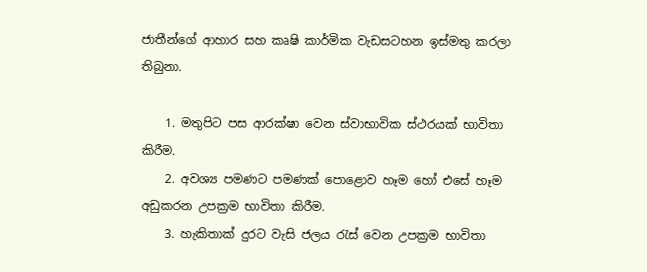ජාතීන්ගේ ආහාර සහ කෘෂි කාර්මික වැඩසටහන ඉස්මතු කරලා තිබුනා.

    1. මතුපිට පස ආරක්ෂා වෙන ස්වාභාවික ස්ථරයක් භාවිතා කිරීම.
    2. අවශ්‍ය පමණට පමණක් පොළොව හෑම හෝ එසේ හෑම අඩුකරන උපක්‍රම භාවිතා කිරීම.
    3. හැකිතාක් දුරට වැසි ජලය රැස් වෙන උපක්‍රම භාවිතා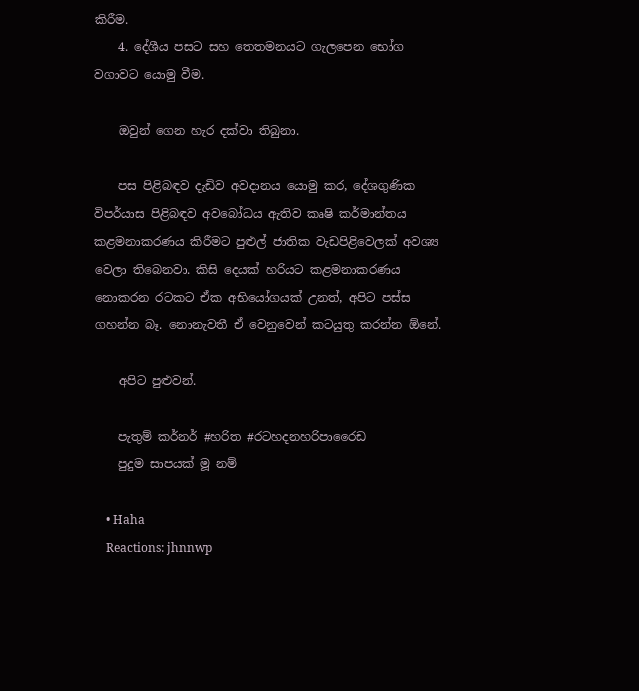කිරීම.
    4. දේශීය පසට සහ තෙතමනයට ගැලපෙන භෝග වගාවට යොමු වීම.

    ඔවුන් ගෙන හැර දක්වා තිබුනා.

    පස පිළිබඳව දැඩිව අවදානය යොමු කර, දේශගුණික විපර්යාස පිළිබඳව අවබෝධය ඇතිව කෘෂි කර්මාන්තය කළමනාකරණය කිරීමට පුළුල් ජාතික වැඩපිළිවෙලක් අවශ්‍ය වෙලා තිබෙනවා. කිසි දෙයක් හරියට කළමනාකරණය නොකරන රටකට ඒක අභියෝගයක් උනත්, අපිට පස්ස ගහන්න බෑ. නොනැවතී ඒ වෙනුවෙන් කටයුතු කරන්න ඕනේ.

    අපිට පුළුවන්.

    පැතුම් කර්නර් #හරිත #රටහදනහරිපාරෛඩ
    පුදුම සාපයක් මූ නම්

    • Haha
    Reactions: jhnnwp